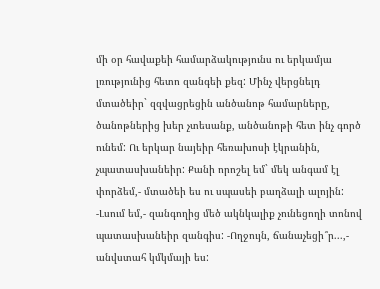մի օր հավաքեի համարձակությունս ու երկամյա լռությունից հետո զանգեի քեզ: Մինչ վերցնելդ մտածեիր` զզվացրեցին անծանոթ համարները, ծանոթներից խեր չտեսանք, անծանոթի հետ ինչ գործ ունեմ: Ու երկար նայեիր հեռախոսի էկրանին, չպատասխանեիր: Քանի որոշել եմ` մեկ անգամ էլ փորձեմ,- մտածեի ես ու սպասեի բաղձալի ալոյին: -Լսում եմ,- զանգողից մեծ ակնկալիք չունեցողի տոնով պատասխանեիր զանգիս: -Ողջույն, ճանաչեցի՞ր...,- անվստահ կմկմայի ես: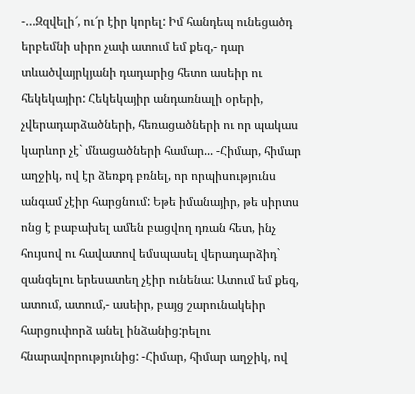-…Զզվելի՜, ու՜ր էիր կորել: Իմ հանդեպ ունեցածդ երբեմնի սիրո չափ ատում եմ քեզ,- դար տևածվայրկյանի դադարից հետո ասեիր ու հեկեկայիր: Հեկեկայիր անդառնալի օրերի, չվերադարձածների, հեռացածների ու որ պակաս կարևոր չէ` մնացածների համար... -Հիմար, հիմար աղջիկ, ով էր ձեռքդ բռնել, որ որպիսությունս անգամ չէիր հարցնում: Եթե իմանայիր, թե սիրտս ոնց է բաբախել ամեն բացվող դռան հետ, ինչ հույսով ու հավատով եմսպասել վերադարձիդ` զանգելու երեսատեղ չէիր ունենա: Ատում եմ քեզ, ատում, ատում,- ասեիր, բայց շարունակեիր հարցուփորձ անել ինձանից:րելու հնարավորությունից: -Հիմար, հիմար աղջիկ, ով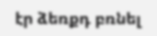էր ձեռքդ բռնել